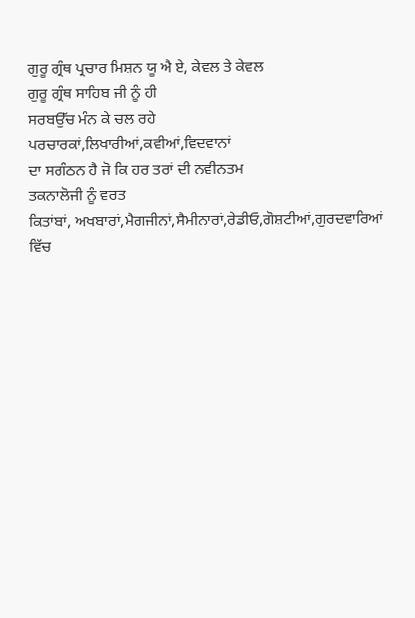ਗੁਰੂ ਗ੍ਰੰਥ ਪ੍ਰਚਾਰ ਮਿਸ਼ਨ ਯੂ ਐ ਏ, ਕੇਵਲ ਤੇ ਕੇਵਲ
ਗੁਰੂ ਗ੍ਰੰਥ ਸਾਹਿਬ ਜੀ ਨੂੰ ਹੀ
ਸਰਬਉੱਚ ਮੰਨ ਕੇ ਚਲ ਰਹੇ
ਪਰਚਾਰਕਾਂ,ਲਿਖਾਰੀਆਂ,ਕਵੀਆਂ,ਵਿਦਵਾਨਾਂ
ਦਾ ਸਗੰਠਨ ਹੈ ਜੋ ਕਿ ਹਰ ਤਰਾਂ ਦੀ ਨਵੀਨਤਮ
ਤਕਨਾਲੋਜੀ ਨੂੰ ਵਰਤ
ਕਿਤਾਂਬਾਂ, ਅਖਬਾਰਾਂ,ਮੈਗਜੀਨਾਂ,ਸੈਮੀਨਾਰਾਂ,ਰੇਡੀਓ,ਗੋਸ਼ਟੀਆਂ,ਗੁਰਦਵਾਰਿਆਂ ਵਿੱਚ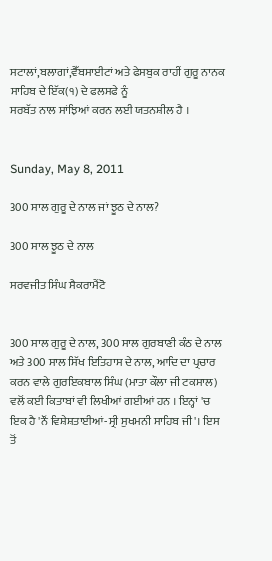ਸਟਾਲਾਂ,ਬਲਾਗਾਂ,ਵੈੱਬਸਾਈਟਾਂ ਅਤੇ ਫੇਸਬੁਕ ਰਾਹੀਂ ਗੁਰੂ ਨਾਨਕ ਸਾਹਿਬ ਦੇ ਇੱਕ(੧) ਦੇ ਫਲਸਫੇ ਨੂੰ
ਸਰਬੱਤ ਨਾਲ ਸਾਂਝਿਆਂ ਕਰਨ ਲਈ ਯਤਨਸ਼ੀਲ ਹੈ ।


Sunday, May 8, 2011

300 ਸਾਲ ਗੁਰੂ ਦੇ ਨਾਲ ਜਾਂ ਝੂਠ ਦੇ ਨਾਲ?

300 ਸਾਲ ਝੂਠ ਦੇ ਨਾਲ

ਸਰਵਜੀਤ ਸਿੰਘ ਸੈਕਰਾਮੈਂਟੋ


300 ਸਾਲ ਗੁਰੂ ਦੇ ਨਾਲ, 300 ਸਾਲ ਗੁਰਬਾਣੀ ਕੰਠ ਦੇ ਨਾਲ ਅਤੇ 300 ਸਾਲ ਸਿੱਖ ਇਤਿਹਾਸ ਦੇ ਨਾਲ, ਆਦਿ ਦਾ ਪ੍ਰਚਾਰ ਕਰਨ ਵਾਲੇ ਗੁਰਇਕਬਾਲ ਸਿੰਘ (ਮਾਤਾ ਕੌਲਾ ਜੀ ਟਕਸਾਲ) ਵਲੋਂ ਕਈ ਕਿਤਾਬਾਂ ਵੀ ਲਿਖੀਆਂ ਗਈਆਂ ਹਨ । ਇਨ੍ਹਾਂ 'ਚ ਇਕ ਹੈ 'ਨੌਂ ਵਿਸ਼ੇਸ਼ਤਾਈਆਂ-ਸ੍ਰੀ ਸੁਖਮਨੀ ਸਾਹਿਬ ਜੀ'। ਇਸ ਤੋਂ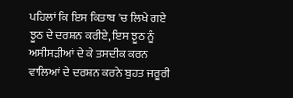ਪਹਿਲਾਂ ਕਿ ਇਸ ਕਿਤਾਬ 'ਚ ਲਿਖੇ ਗਏ ਝੂਠ ਦੇ ਦਰਸ਼ਨ ਕਰੀਏ, ਇਸ ਝੂਠ ਨੂੰ ਅਸੀਸੜੀਆਂ ਦੇ ਕੇ ਤਸਦੀਕ ਕਰਨ ਵਾਲਿਆਂ ਦੇ ਦਰਸ਼ਨ ਕਰਨੇ ਬੁਹਤ ਜਰੂਰੀ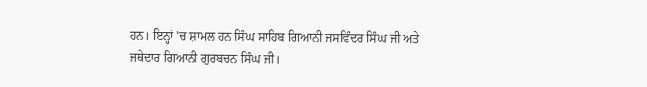ਹਨ। ਇਨ੍ਹਾਂ 'ਚ ਸ਼ਾਮਲ ਹਨ ਸਿੰਘ ਸਾਹਿਬ ਗਿਆਨੀ ਜਸਵਿੰਦਰ ਸਿੰਘ ਜੀ ਅਤੇ ਜਥੇਦਾਰ ਗਿਆਨੀ ਗੁਰਬਚਨ ਸਿੰਘ ਜੀ।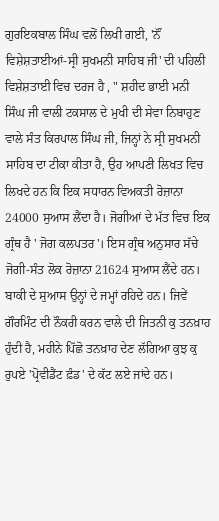ਗੁਰਇਕਬਾਲ ਸਿੰਘ ਵਲੋਂ ਲਿਖੀ ਗਈ, 'ਨੌਂ ਵਿਸ਼ੇਸ਼ਤਾਈਆਂ-ਸ੍ਰੀ ਸੁਖਮਨੀ ਸਾਹਿਬ ਜੀ' ਦੀ ਪਹਿਲੀ ਵਿਸ਼ੇਸ਼ਤਾਈ ਵਿਚ ਦਰਜ ਹੈ , " ਸ਼ਹੀਦ ਭਾਈ ਮਨੀ ਸਿੰਘ ਜੀ ਵਾਲੀ ਟਕਸਾਲ ਦੇ ਮੁਖੀ ਦੀ ਸੇਵਾ ਨਿਬਾਹੁਣ ਵਾਲੇ ਸੰਤ ਕਿਰਪਾਲ ਸਿੰਘ ਜੀ, ਜਿਨ੍ਹਾਂ ਨੇ ਸ੍ਰੀ ਸੁਖਮਨੀ ਸਾਹਿਬ ਦਾ ਟੀਕਾ ਕੀਤਾ ਹੈ, ਉਹ ਆਪਣੀ ਲਿਖਤ ਵਿਚ ਲਿਖਦੇ ਹਨ ਕਿ ਇਕ ਸਧਾਰਨ ਵਿਅਕਤੀ ਰੋਜ਼ਾਨਾ 24000 ਸੁਆਸ ਲੈਂਦਾ ਹੈ। ਜੋਗੀਆਂ ਦੇ ਮੱਤ ਵਿਚ ਇਕ ਗ੍ਰੰਥ ਹੈ ' ਜੋਗ ਕਲਪਤਰ'। ਇਸ ਗ੍ਰੰਥ ਅਨੁਸਾਰ ਸੱਚੇ ਜੋਗੀ-ਸੰਤ ਲੋਕ ਰੋਜ਼ਾਨਾ 21624 ਸੁਆਸ ਲੈਂਦੇ ਹਨ। ਬਾਕੀ ਦੇ ਸੁਆਸ ਉਨ੍ਹਾਂ ਦੇ ਜਮ੍ਹਾਂ ਰਹਿਦੇ ਹਨ। ਜਿਵੇਂ ਗੌਰਮਿੰਟ ਦੀ ਨੌਕਰੀ ਕਰਨ ਵਾਲੇ ਦੀ ਜਿਤਨੀ ਕੁ ਤਨਖ਼ਾਹ ਹੁੰਦੀ ਹੈ, ਮਹੀਨੇ ਪਿੱਛੋ ਤਨਖ਼ਾਹ ਦੇਣ ਲੱਗਿਆ ਕੁਝ ਕੁ ਰੁਪਏ 'ਪ੍ਰੋਵੀਡੈਂਟ ਫ਼ੰਡ' ਦੇ ਕੱਟ ਲਏ ਜਾਂਦੇ ਹਨ।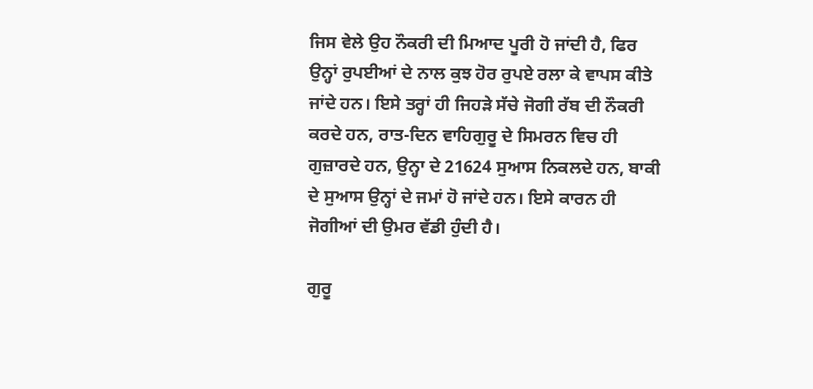ਜਿਸ ਵੇਲੇ ਉਹ ਨੌਕਰੀ ਦੀ ਮਿਆਦ ਪੂਰੀ ਹੋ ਜਾਂਦੀ ਹੈ, ਫਿਰ ਉਨ੍ਹਾਂ ਰੁਪਈਆਂ ਦੇ ਨਾਲ ਕੁਝ ਹੋਰ ਰੁਪਏ ਰਲਾ ਕੇ ਵਾਪਸ ਕੀਤੇ ਜਾਂਦੇ ਹਨ। ਇਸੇ ਤਰ੍ਹਾਂ ਹੀ ਜਿਹੜੇ ਸੱਚੇ ਜੋਗੀ ਰੱਬ ਦੀ ਨੌਕਰੀ ਕਰਦੇ ਹਨ, ਰਾਤ-ਦਿਨ ਵਾਹਿਗੁਰੂ ਦੇ ਸਿਮਰਨ ਵਿਚ ਹੀ ਗੁਜ਼ਾਰਦੇ ਹਨ, ਉਨ੍ਹਾ ਦੇ 21624 ਸੁਆਸ ਨਿਕਲਦੇ ਹਨ, ਬਾਕੀ ਦੇ ਸੁਆਸ ਉਨ੍ਹਾਂ ਦੇ ਜਮਾਂ ਹੋ ਜਾਂਦੇ ਹਨ। ਇਸੇ ਕਾਰਨ ਹੀ ਜੋਗੀਆਂ ਦੀ ਉਮਰ ਵੱਡੀ ਹੁੰਦੀ ਹੈ।

ਗੁਰੂ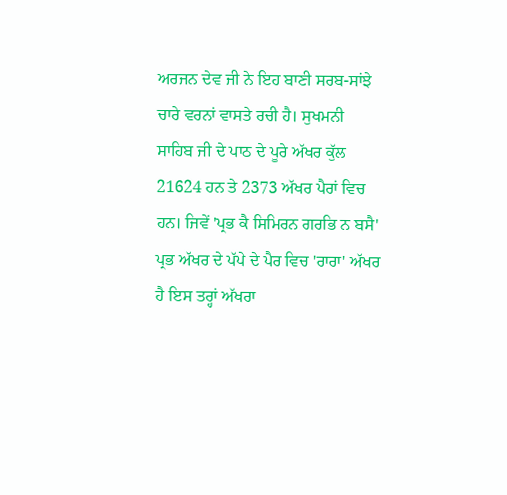ਅਰਜਨ ਦੇਵ ਜੀ ਨੇ ਇਹ ਬਾਣੀ ਸਰਬ-ਸਾਂਝੇ ਚਾਰੇ ਵਰਨਾਂ ਵਾਸਤੇ ਰਚੀ ਹੈ। ਸੁਖਮਨੀ ਸਾਹਿਬ ਜੀ ਦੇ ਪਾਠ ਦੇ ਪੂਰੇ ਅੱਖਰ ਕੁੱਲ 21624 ਹਨ ਤੇ 2373 ਅੱਖਰ ਪੈਰਾਂ ਵਿਚ ਹਨ। ਜਿਵੇਂ 'ਪ੍ਰਭ ਕੈ ਸਿਮਿਰਨ ਗਰਭਿ ਨ ਬਸੈ' ਪ੍ਰਭ ਅੱਖਰ ਦੇ ਪੱਪੇ ਦੇ ਪੈਰ ਵਿਚ 'ਰਾਰਾ' ਅੱਖਰ ਹੈ ਇਸ ਤਰ੍ਹਾਂ ਅੱਖਰਾ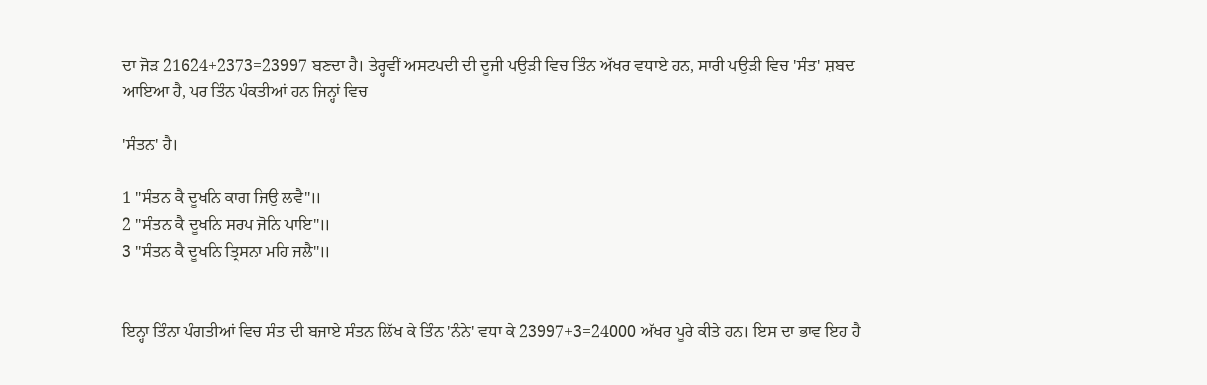ਦਾ ਜੋੜ 21624+2373=23997 ਬਣਦਾ ਹੈ। ਤੇਰ੍ਹਵੀਂ ਅਸਟਪਦੀ ਦੀ ਦੂਜੀ ਪਉੜੀ ਵਿਚ ਤਿੰਨ ਅੱਖਰ ਵਧਾਏ ਹਨ, ਸਾਰੀ ਪਉੜੀ ਵਿਚ 'ਸੰਤ' ਸ਼ਬਦ ਆਇਆ ਹੈ, ਪਰ ਤਿੰਨ ਪੰਕਤੀਆਂ ਹਨ ਜਿਨ੍ਹਾਂ ਵਿਚ

'ਸੰਤਨ' ਹੈ।

1 "ਸੰਤਨ ਕੈ ਦੂਖਨਿ ਕਾਗ ਜਿਉ ਲਵੈ"॥
2 "ਸੰਤਨ ਕੈ ਦੂਖਨਿ ਸਰਪ ਜੋਨਿ ਪਾਇ"॥
3 "ਸੰਤਨ ਕੈ ਦੂਖਨਿ ਤ੍ਰਿਸਨਾ ਮਹਿ ਜਲੈ"॥


ਇਨ੍ਹਾ ਤਿੰਨਾ ਪੰਗਤੀਆਂ ਵਿਚ ਸੰਤ ਦੀ ਬਜਾਏ ਸੰਤਨ ਲਿੱਖ ਕੇ ਤਿੰਨ 'ਨੰਨੇ' ਵਧਾ ਕੇ 23997+3=24000 ਅੱਖਰ ਪੂਰੇ ਕੀਤੇ ਹਨ। ਇਸ ਦਾ ਭਾਵ ਇਹ ਹੈ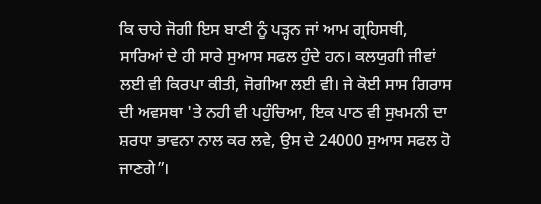ਕਿ ਚਾਹੇ ਜੋਗੀ ਇਸ ਬਾਣੀ ਨੂੰ ਪੜ੍ਹਨ ਜਾਂ ਆਮ ਗ੍ਰਹਿਸਥੀ, ਸਾਰਿਆਂ ਦੇ ਹੀ ਸਾਰੇ ਸੁਆਸ ਸਫਲ ਹੁੰਦੇ ਹਨ। ਕਲਯੁਗੀ ਜੀਵਾਂ ਲਈ ਵੀ ਕਿਰਪਾ ਕੀਤੀ, ਜੋਗੀਆ ਲਈ ਵੀ। ਜੇ ਕੋਈ ਸਾਸ ਗਿਰਾਸ ਦੀ ਅਵਸਥਾ 'ਤੇ ਨਹੀ ਵੀ ਪਹੁੰਚਿਆ, ਇਕ ਪਾਠ ਵੀ ਸੁਖਮਨੀ ਦਾ ਸ਼ਰਧਾ ਭਾਵਨਾ ਨਾਲ ਕਰ ਲਵੇ, ਉਸ ਦੇ 24000 ਸੁਆਸ ਸਫਲ ਹੋ ਜਾਣਗੇ”।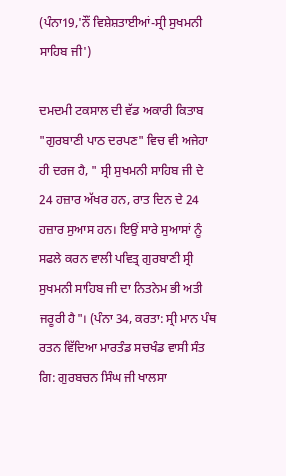(ਪੰਨਾ19,'ਨੌਂ ਵਿਸ਼ੇਸ਼ਤਾਈਆਂ-ਸ੍ਰੀ ਸੁਖਮਨੀ ਸਾਹਿਬ ਜੀ')

ਦਮਦਮੀ ਟਕਸਾਲ ਦੀ ਵੱਡ ਅਕਾਰੀ ਕਿਤਾਬ "ਗੁਰਬਾਣੀ ਪਾਠ ਦਰਪਣ" ਵਿਚ ਵੀ ਅਜੇਹਾ ਹੀ ਦਰਜ ਹੈ, " ਸ੍ਰੀ ਸੁਖਮਨੀ ਸਾਹਿਬ ਜੀ ਦੇ 24 ਹਜ਼ਾਰ ਅੱਖਰ ਹਨ, ਰਾਤ ਦਿਨ ਦੇ 24 ਹਜ਼ਾਰ ਸੁਆਸ ਹਨ। ਇਉਂ ਸਾਰੇ ਸੁਆਸਾਂ ਨੂੰ ਸਫਲੇ ਕਰਨ ਵਾਲੀ ਪਵਿਤ੍ਰ ਗੁਰਬਾਣੀ ਸ੍ਰੀ ਸੁਖਮਨੀ ਸਾਹਿਬ ਜੀ ਦਾ ਨਿਤਨੇਮ ਭੀ ਅਤੀ ਜਰੂਰੀ ਹੈ"। (ਪੰਨਾ 34, ਕਰਤਾ: ਸ੍ਰੀ ਮਾਨ ਪੰਥ ਰਤਨ ਵਿੱਦਿਆ ਮਾਰਤੰਡ ਸਚਖੰਡ ਵਾਸੀ ਸੰਤ ਗਿ: ਗੁਰਬਚਨ ਸਿੰਘ ਜੀ ਖਾਲਸਾ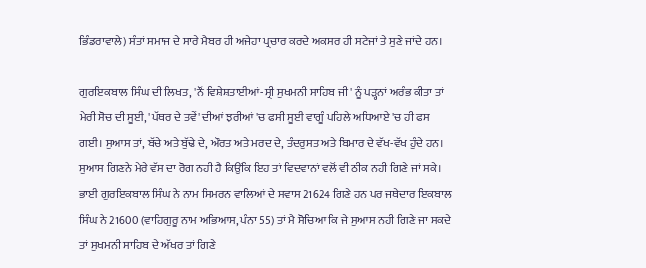ਭਿੰਡਰਾਵਾਲੇ) ਸੰਤਾਂ ਸਮਾਜ ਦੇ ਸਾਰੇ ਮੈਬਰ ਹੀ ਅਜੇਹਾ ਪ੍ਰਚਾਰ ਕਰਦੇ ਅਕਸਰ ਹੀ ਸਟੇਜਾਂ ਤੇ ਸੁਣੇ ਜਾਂਦੇ ਹਨ।

ਗੁਰਇਕਬਾਲ ਸਿੰਘ ਦੀ ਲਿਖਤ, 'ਨੌਂ ਵਿਸ਼ੇਸ਼ਤਾਈਆਂ-ਸ੍ਰੀ ਸੁਖਮਨੀ ਸਾਹਿਬ ਜੀ' ਨੂੰ ਪੜ੍ਹਨਾਂ ਅਰੰਭ ਕੀਤਾ ਤਾਂ ਮੇਰੀ ਸੋਚ ਦੀ ਸੂਈ, 'ਪੱਥਰ ਦੇ ਤਵੇਂ' ਦੀਆਂ ਝਰੀਆਂ 'ਚ ਫਸੀ ਸੂਈ ਵਾਗੂੰ ਪਹਿਲੇ ਅਧਿਆਏ 'ਚ ਹੀ ਫਸ ਗਈ। ਸੁਆਸ ਤਾਂ, ਬੱਚੇ ਅਤੇ ਬੁੱਢੇ ਦੇ, ਔਰਤ ਅਤੇ ਮਰਦ ਦੇ, ਤੰਦਰੁਸਤ ਅਤੇ ਬਿਮਾਰ ਦੇ ਵੱਖ-ਵੱਖ ਹੁੰਦੇ ਹਨ। ਸੁਆਸ ਗਿਣਨੇ ਮੇਰੇ ਵੱਸ ਦਾ ਰੋਗ ਨਹੀ ਹੈ ਕਿਉਂਕਿ ਇਹ ਤਾਂ ਵਿਦਵਾਨਾਂ ਵਲੋਂ ਵੀ ਠੀਕ ਨਹੀ ਗਿਣੇ ਜਾਂ ਸਕੇ। ਭਾਈ ਗੁਰਇਕਬਾਲ ਸਿੰਘ ਨੇ ਨਾਮ ਸਿਮਰਨ ਵਾਲਿਆਂ ਦੇ ਸਵਾਸ 21624 ਗਿਣੇ ਹਨ ਪਰ ਜਥੇਦਾਰ ਇਕਬਾਲ ਸਿੰਘ ਨੇ 21600 (ਵਾਹਿਗੁਰੂ ਨਾਮ ਅਭਿਆਸ, ਪੰਨਾ 55) ਤਾਂ ਮੈ ਸੋਚਿਆ ਕਿ ਜੇ ਸੁਆਸ ਨਹੀ ਗਿਣੇ ਜਾ ਸਕਦੇ ਤਾਂ ਸੁਖਮਨੀ ਸਾਹਿਬ ਦੇ ਅੱਖਰ ਤਾਂ ਗਿਣੇ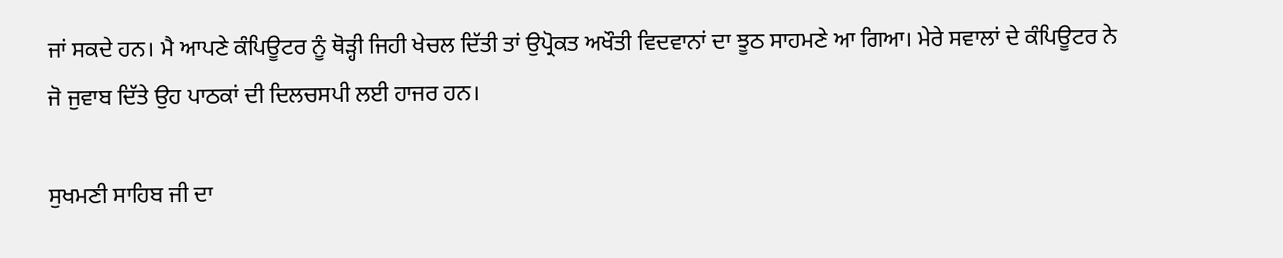ਜਾਂ ਸਕਦੇ ਹਨ। ਮੈ ਆਪਣੇ ਕੰਪਿਊਟਰ ਨੂੰ ਥੋੜ੍ਹੀ ਜਿਹੀ ਖੇਚਲ ਦਿੱਤੀ ਤਾਂ ਉਪ੍ਰੋਕਤ ਅਖੌਤੀ ਵਿਦਵਾਨਾਂ ਦਾ ਝੂਠ ਸਾਹਮਣੇ ਆ ਗਿਆ। ਮੇਰੇ ਸਵਾਲਾਂ ਦੇ ਕੰਪਿਊਟਰ ਨੇ ਜੋ ਜੁਵਾਬ ਦਿੱਤੇ ਉਹ ਪਾਠਕਾਂ ਦੀ ਦਿਲਚਸਪੀ ਲਈ ਹਾਜਰ ਹਨ।

ਸੁਖਮਣੀ ਸਾਹਿਬ ਜੀ ਦਾ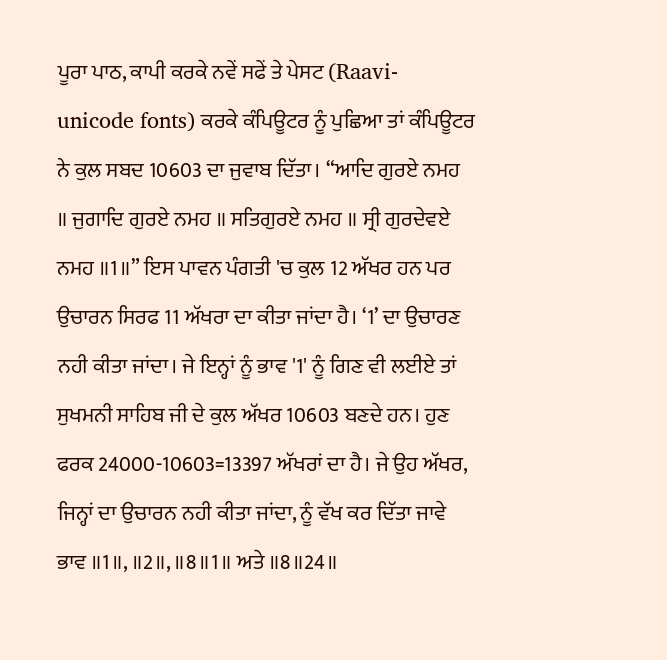ਪੂਰਾ ਪਾਠ, ਕਾਪੀ ਕਰਕੇ ਨਵੇਂ ਸਫੇਂ ਤੇ ਪੇਸਟ (Raavi-unicode fonts) ਕਰਕੇ ਕੰਪਿਊਟਰ ਨੂੰ ਪੁਛਿਆ ਤਾਂ ਕੰਪਿਊਟਰ ਨੇ ਕੁਲ ਸਬਦ 10603 ਦਾ ਜੁਵਾਬ ਦਿੱਤਾ। “ਆਦਿ ਗੁਰਏ ਨਮਹ ॥ ਜੁਗਾਦਿ ਗੁਰਏ ਨਮਹ ॥ ਸਤਿਗੁਰਏ ਨਮਹ ॥ ਸ੍ਰੀ ਗੁਰਦੇਵਏ ਨਮਹ ॥1॥” ਇਸ ਪਾਵਨ ਪੰਗਤੀ 'ਚ ਕੁਲ 12 ਅੱਖਰ ਹਨ ਪਰ ਉਚਾਰਨ ਸਿਰਫ 11 ਅੱਖਰਾ ਦਾ ਕੀਤਾ ਜਾਂਦਾ ਹੈ। ‘1’ ਦਾ ਉਚਾਰਣ ਨਹੀ ਕੀਤਾ ਜਾਂਦਾ। ਜੇ ਇਨ੍ਹਾਂ ਨੂੰ ਭਾਵ '1' ਨੂੰ ਗਿਣ ਵੀ ਲਈਏ ਤਾਂ ਸੁਖਮਨੀ ਸਾਹਿਬ ਜੀ ਦੇ ਕੁਲ ਅੱਖਰ 10603 ਬਣਦੇ ਹਨ। ਹੁਣ ਫਰਕ 24000-10603=13397 ਅੱਖਰਾਂ ਦਾ ਹੈ। ਜੇ ਉਹ ਅੱਖਰ, ਜਿਨ੍ਹਾਂ ਦਾ ਉਚਾਰਨ ਨਹੀ ਕੀਤਾ ਜਾਂਦਾ, ਨੂੰ ਵੱਖ ਕਰ ਦਿੱਤਾ ਜਾਵੇ ਭਾਵ ॥1॥, ॥2॥, ॥8॥1॥ ਅਤੇ ॥8॥24॥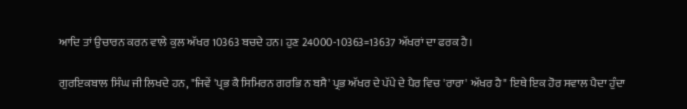ਆਦਿ ਤਾਂ ਉਚਾਰਨ ਕਰਨ ਵਾਲੇ ਕੁਲ ਅੱਖਰ 10363 ਬਚਦੇ ਹਨ। ਹੁਣ 24000-10363=13637 ਅੱਖਰਾਂ ਦਾ ਫਰਕ ਹੈ।

ਗੁਰਇਕਬਾਲ ਸਿੰਘ ਜੀ ਲਿਖਦੇ ਹਨ, "ਜਿਵੇਂ 'ਪ੍ਰਭ ਕੈ ਸਿਮਿਰਨ ਗਰਭਿ ਨ ਬਸੈ' ਪ੍ਰਭ ਅੱਖਰ ਦੇ ਪੱਪੇ ਦੇ ਪੈਰ ਵਿਚ 'ਰਾਰਾ' ਅੱਖਰ ਹੈ" ਇਥੇ ਇਕ ਹੋਰ ਸਵਾਲ ਪੈਦਾ ਹੁੰਦਾ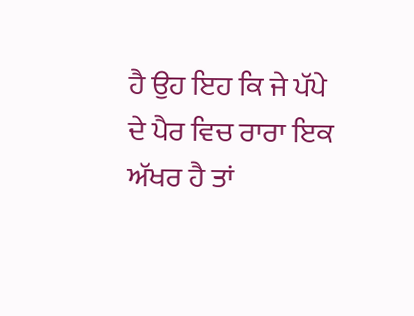ਹੈ ਉਹ ਇਹ ਕਿ ਜੇ ਪੱਪੇ ਦੇ ਪੈਰ ਵਿਚ ਰਾਰਾ ਇਕ ਅੱਖਰ ਹੈ ਤਾਂ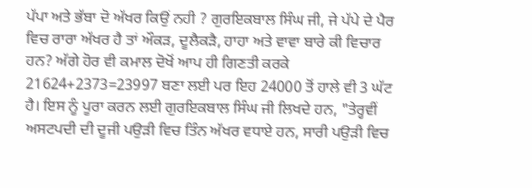ਪੱਪਾ ਅਤੇ ਭੱਬਾ ਦੋ ਅੱਖਰ ਕਿਉਂ ਨਹੀ ? ਗੁਰਇਕਬਾਲ ਸਿੰਘ ਜੀ, ਜੇ ਪੱਪੇ ਦੇ ਪੈਰ ਵਿਚ ਰਾਰਾ ਅੱਖਰ ਹੈ ਤਾਂ ਔਕੜ, ਦੂਲੈਕੜੈ, ਹਾਹਾ ਅਤੇ ਵਾਵਾ ਬਾਰੇ ਕੀ ਵਿਚਾਰ ਹਨ? ਅੱਗੇ ਹੋਰ ਵੀ ਕਮਾਲ ਦੋਖੋਂ ਆਪ ਹੀ ਗਿਣਤੀ ਕਰਕੇ 21624+2373=23997 ਬਣਾ ਲਈ ਪਰ ਇਹ 24000 ਤੋਂ ਹਾਲੇ ਵੀ 3 ਘੱਟ ਹੈ। ਇਸ ਨੂੰ ਪੂਰਾ ਕਰਨ ਲਈ ਗੁਰਇਕਬਾਲ ਸਿੰਘ ਜੀ ਲਿਖਦੇ ਹਨ, "ਤੇਰ੍ਹਵੀਂ ਅਸਟਪਦੀ ਦੀ ਦੂਜੀ ਪਉੜੀ ਵਿਚ ਤਿੰਨ ਅੱਖਰ ਵਧਾਏ ਹਨ, ਸਾਰੀ ਪਉੜੀ ਵਿਚ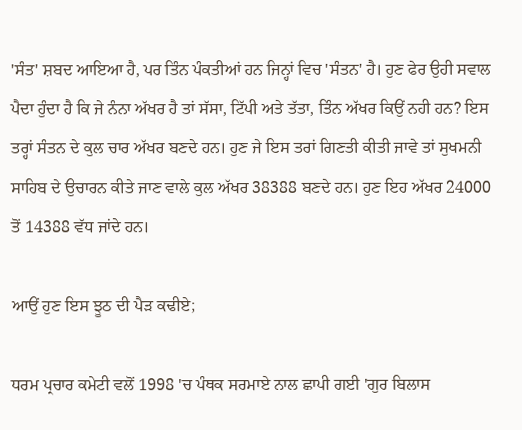'ਸੰਤ' ਸ਼ਬਦ ਆਇਆ ਹੈ, ਪਰ ਤਿੰਨ ਪੰਕਤੀਆਂ ਹਨ ਜਿਨ੍ਹਾਂ ਵਿਚ 'ਸੰਤਨ' ਹੈ। ਹੁਣ ਫੇਰ ਉਹੀ ਸਵਾਲ ਪੈਦਾ ਹੁੰਦਾ ਹੈ ਕਿ ਜੇ ਨੰਨਾ ਅੱਖਰ ਹੈ ਤਾਂ ਸੱਸਾ, ਟਿੱਪੀ ਅਤੇ ਤੱਤਾ, ਤਿੰਨ ਅੱਖਰ ਕਿਉਂ ਨਹੀ ਹਨ? ਇਸ ਤਰ੍ਹਾਂ ਸੰਤਨ ਦੇ ਕੁਲ ਚਾਰ ਅੱਖਰ ਬਣਦੇ ਹਨ। ਹੁਣ ਜੇ ਇਸ ਤਰਾਂ ਗਿਣਤੀ ਕੀਤੀ ਜਾਵੇ ਤਾਂ ਸੁਖਮਨੀ ਸਾਹਿਬ ਦੇ ਉਚਾਰਨ ਕੀਤੇ ਜਾਣ ਵਾਲੇ ਕੁਲ ਅੱਖਰ 38388 ਬਣਦੇ ਹਨ। ਹੁਣ ਇਹ ਅੱਖਰ 24000 ਤੋਂ 14388 ਵੱਧ ਜਾਂਦੇ ਹਨ।

ਆਉਂ ਹੁਣ ਇਸ ਝੂਠ ਦੀ ਪੈੜ ਕਢੀਏ;

ਧਰਮ ਪ੍ਰਚਾਰ ਕਮੇਟੀ ਵਲੋਂ 1998 'ਚ ਪੰਥਕ ਸਰਮਾਏ ਨਾਲ ਛਾਪੀ ਗਈ 'ਗੁਰ ਬਿਲਾਸ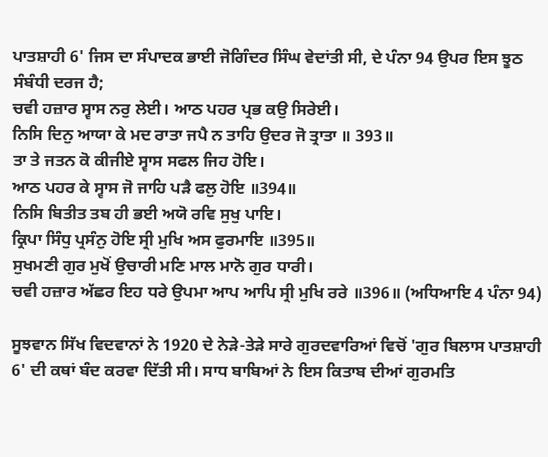ਪਾਤਸ਼ਾਹੀ 6' ਜਿਸ ਦਾ ਸੰਪਾਦਕ ਭਾਈ ਜੋਗਿੰਦਰ ਸਿੰਘ ਵੇਦਾਂਤੀ ਸੀ, ਦੇ ਪੰਨਾ 94 ਉਪਰ ਇਸ ਝੂਠ ਸੰਬੰਧੀ ਦਰਜ ਹੈ;
ਚਵੀ ਹਜ਼ਾਰ ਸ੍ਵਾਸ ਨਰੁ ਲੇਈ। ਆਠ ਪਹਰ ਪ੍ਰਭ ਕਉ ਸਿਰੇਈ।
ਨਿਸਿ ਦਿਨੁ ਆਯਾ ਕੇ ਮਦ ਰਾਤਾ ਜਪੈ ਨ ਤਾਹਿ ਉਦਰ ਜੋ ਤ੍ਰਾਤਾ ॥ 393॥
ਤਾ ਤੇ ਜਤਨ ਕੋ ਕੀਜੀਏ ਸ੍ਵਾਸ ਸਫਲ ਜਿਹ ਹੋਇ।
ਆਠ ਪਹਰ ਕੇ ਸ੍ਵਾਸ ਜੋ ਜਾਹਿ ਪੜੈ ਫਲੁ ਹੋਇ ॥394॥
ਨਿਸਿ ਬਿਤੀਤ ਤਬ ਹੀ ਭਈ ਅਯੋ ਰਵਿ ਸੁਖੁ ਪਾਇ।
ਕ੍ਰਿਪਾ ਸਿੰਧੁ ਪ੍ਰਸੰਨੁ ਹੋਇ ਸ੍ਰੀ ਮੁਖਿ ਅਸ ਫੁਰਮਾਇ ॥395॥
ਸੁਖਮਣੀ ਗੁਰ ਮੁਖੋਂ ਉਚਾਰੀ ਮਣਿ ਮਾਲ ਮਾਨੋ ਗੁਰ ਧਾਰੀ।
ਚਵੀ ਹਜ਼ਾਰ ਅੱਛਰ ਇਹ ਧਰੇ ਉਪਮਾ ਆਪ ਆਪਿ ਸ੍ਰੀ ਮੁਖਿ ਰਰੇ ॥396॥ (ਅਧਿਆਇ 4 ਪੰਨਾ 94)

ਸੂਝਵਾਨ ਸਿੱਖ ਵਿਦਵਾਨਾਂ ਨੇ 1920 ਦੇ ਨੇੜੇ-ਤੇੜੇ ਸਾਰੇ ਗੁਰਦਵਾਰਿਆਂ ਵਿਚੋਂ 'ਗੁਰ ਬਿਲਾਸ ਪਾਤਸ਼ਾਹੀ 6' ਦੀ ਕਥਾਂ ਬੰਦ ਕਰਵਾ ਦਿੱਤੀ ਸੀ। ਸਾਧ ਬਾਬਿਆਂ ਨੇ ਇਸ ਕਿਤਾਬ ਦੀਆਂ ਗੁਰਮਤਿ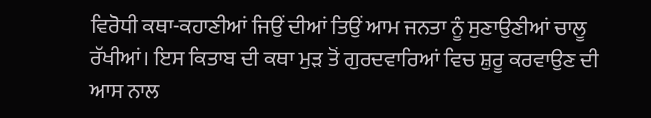ਵਿਰੋਧੀ ਕਥਾ-ਕਹਾਣੀਆਂ ਜਿਉਂ ਦੀਆਂ ਤਿਉਂ ਆਮ ਜਨਤਾ ਨੂੰ ਸੁਣਾਉਣੀਆਂ ਚਾਲੂ ਰੱਖੀਆਂ। ਇਸ ਕਿਤਾਬ ਦੀ ਕਥਾ ਮੁੜ ਤੋਂ ਗੁਰਦਵਾਰਿਆਂ ਵਿਚ ਸ਼ੁਰੂ ਕਰਵਾਉਣ ਦੀ ਆਸ ਨਾਲ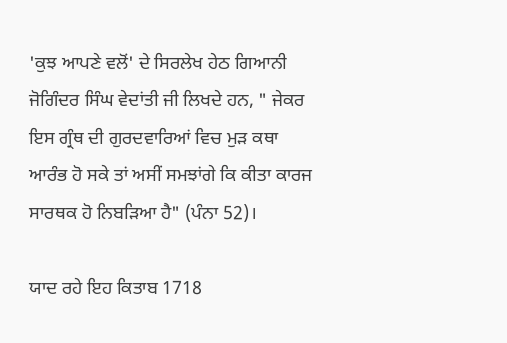'ਕੁਝ ਆਪਣੇ ਵਲੋਂ' ਦੇ ਸਿਰਲੇਖ ਹੇਠ ਗਿਆਨੀ ਜੋਗਿੰਦਰ ਸਿੰਘ ਵੇਦਾਂਤੀ ਜੀ ਲਿਖਦੇ ਹਨ, " ਜੇਕਰ ਇਸ ਗ੍ਰੰਥ ਦੀ ਗੁਰਦਵਾਰਿਆਂ ਵਿਚ ਮੁੜ ਕਥਾ ਆਰੰਭ ਹੋ ਸਕੇ ਤਾਂ ਅਸੀਂ ਸਮਝਾਂਗੇ ਕਿ ਕੀਤਾ ਕਾਰਜ ਸਾਰਥਕ ਹੋ ਨਿਬੜਿਆ ਹੈ" (ਪੰਨਾ 52)।

ਯਾਦ ਰਹੇ ਇਹ ਕਿਤਾਬ 1718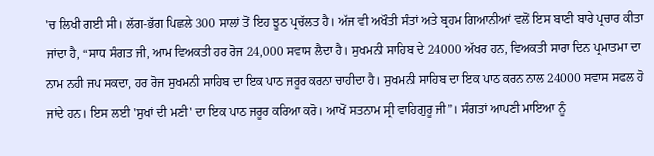'ਚ ਲਿਖੀ ਗਈ ਸੀ। ਲੱਗ-ਭੱਗ ਪਿਛਲੇ 300 ਸਾਲਾਂ ਤੋਂ ਇਹ ਝੂਠ ਪ੍ਰਚੱਲਤ ਹੈ। ਅੱਜ ਵੀ ਅਖੌਤੀ ਸੰਤਾਂ ਅਤੇ ਬ੍ਰਹਮ ਗਿਆਨੀਆਂ ਵਲੋਂ ਇਸ ਬਾਣੀ ਬਾਰੇ ਪ੍ਰਚਾਰ ਕੀਤਾ ਜਾਂਦਾ ਹੈ, “ਸਾਧ ਸੰਗਤ ਜੀ, ਆਮ ਵਿਅਕਤੀ ਹਰ ਰੋਜ 24,000 ਸਵਾਸ ਲੈਦਾ ਹੈ। ਸੁਖਮਨੀ ਸਾਹਿਬ ਦੇ 24000 ਅੱਖਰ ਹਨ, ਵਿਅਕਤੀ ਸਾਰਾ ਦਿਨ ਪ੍ਰਮਾਤਮਾ ਦਾ ਨਾਮ ਨਹੀ ਜਪ ਸਕਦਾ, ਹਰ ਰੋਜ ਸੁਖਮਨੀ ਸਾਹਿਬ ਦਾ ਇਕ ਪਾਠ ਜਰੂਰ ਕਰਨਾ ਚਾਹੀਦਾ ਹੈ। ਸੁਖਮਨੀ ਸਾਹਿਬ ਦਾ ਇਕ ਪਾਠ ਕਰਨ ਨਾਲ 24000 ਸਵਾਸ ਸਫਲ ਹੋ ਜਾਂਦੇ ਹਨ। ਇਸ ਲਈ 'ਸੁਖਾਂ ਦੀ ਮਣੀ' ਦਾ ਇਕ ਪਾਠ ਜਰੂਰ ਕਰਿਆ ਕਰੋ। ਆਖੋਂ ਸਤਨਾਮ ਸ੍ਰੀ ਵਾਹਿਗੁਰੂ ਜੀ”। ਸੰਗਤਾਂ ਆਪਣੀ ਮਾਇਆ ਨੂੰ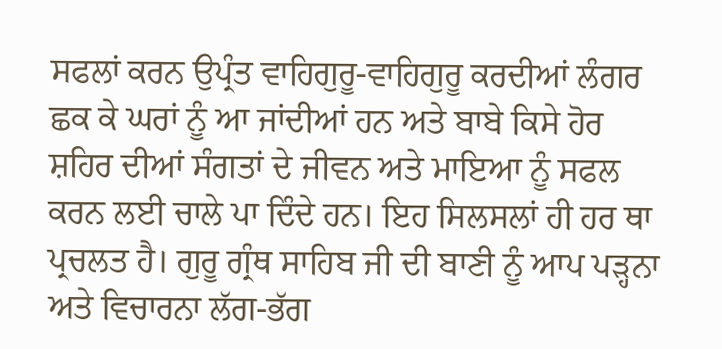ਸਫਲਾਂ ਕਰਨ ਉਪ੍ਰੰਤ ਵਾਹਿਗੁਰੂ-ਵਾਹਿਗੁਰੂ ਕਰਦੀਆਂ ਲੰਗਰ ਛਕ ਕੇ ਘਰਾਂ ਨੂੰ ਆ ਜਾਂਦੀਆਂ ਹਨ ਅਤੇ ਬਾਬੇ ਕਿਸੇ ਹੋਰ ਸ਼ਹਿਰ ਦੀਆਂ ਸੰਗਤਾਂ ਦੇ ਜੀਵਨ ਅਤੇ ਮਾਇਆ ਨੂੰ ਸਫਲ ਕਰਨ ਲਈ ਚਾਲੇ ਪਾ ਦਿੰਦੇ ਹਨ। ਇਹ ਸਿਲਸਲਾਂ ਹੀ ਹਰ ਥਾ ਪ੍ਰਚਲਤ ਹੈ। ਗੁਰੂ ਗ੍ਰੰਥ ਸਾਹਿਬ ਜੀ ਦੀ ਬਾਣੀ ਨੂੰ ਆਪ ਪੜ੍ਹਨਾ ਅਤੇ ਵਿਚਾਰਨਾ ਲੱਗ-ਭੱਗ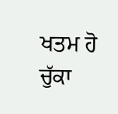ਖਤਮ ਹੋ ਚੁੱਕਾ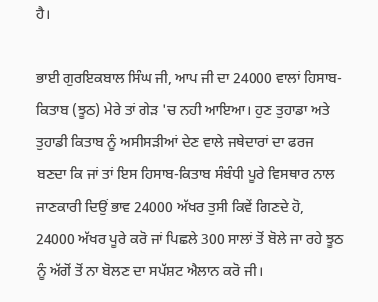ਹੈ।

ਭਾਈ ਗੁਰਇਕਬਾਲ ਸਿੰਘ ਜੀ, ਆਪ ਜੀ ਦਾ 24000 ਵਾਲਾਂ ਹਿਸਾਬ-ਕਿਤਾਬ (ਝੂਠ) ਮੇਰੇ ਤਾਂ ਗੇੜ 'ਚ ਨਹੀ ਆਇਆ। ਹੁਣ ਤੁਹਾਡਾ ਅਤੇ ਤੁਹਾਡੀ ਕਿਤਾਬ ਨੂੰ ਅਸੀਸੜੀਆਂ ਦੇਣ ਵਾਲੇ ਜਥੇਦਾਰਾਂ ਦਾ ਫਰਜ ਬਣਦਾ ਕਿ ਜਾਂ ਤਾਂ ਇਸ ਹਿਸਾਬ-ਕਿਤਾਬ ਸੰਬੰਧੀ ਪੂਰੇ ਵਿਸਥਾਰ ਨਾਲ ਜਾਣਕਾਰੀ ਦਿਉਂ ਭਾਵ 24000 ਅੱਖਰ ਤੁਸੀ ਕਿਵੇਂ ਗਿਣਦੇ ਹੋ, 24000 ਅੱਖਰ ਪੂਰੇ ਕਰੋ ਜਾਂ ਪਿਛਲੇ 300 ਸਾਲਾਂ ਤੋਂ ਬੋਲੇ ਜਾ ਰਹੇ ਝੂਠ ਨੂੰ ਅੱਗੋਂ ਤੋਂ ਨਾ ਬੋਲਣ ਦਾ ਸਪੱਸ਼ਟ ਐਲਾਨ ਕਰੋ ਜੀ।